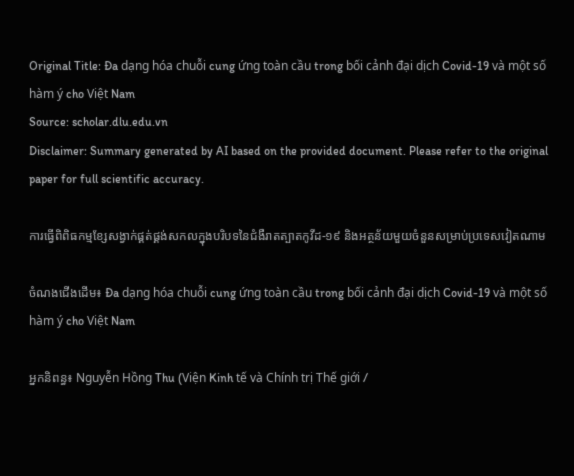Original Title: Đa dạng hóa chuỗi cung ứng toàn cầu trong bối cảnh đại dịch Covid-19 và một số hàm ý cho Việt Nam
Source: scholar.dlu.edu.vn
Disclaimer: Summary generated by AI based on the provided document. Please refer to the original paper for full scientific accuracy.

ការធ្វើពិពិធកម្មខ្សែសង្វាក់ផ្គត់ផ្គង់សកលក្នុងបរិបទនៃជំងឺរាតត្បាតកូវីដ-១៩ និងអត្ថន័យមួយចំនួនសម្រាប់ប្រទេសវៀតណាម

ចំណងជើងដើម៖ Đa dạng hóa chuỗi cung ứng toàn cầu trong bối cảnh đại dịch Covid-19 và một số hàm ý cho Việt Nam

អ្នកនិពន្ធ៖ Nguyễn Hồng Thu (Viện Kinh tế và Chính trị Thế giới /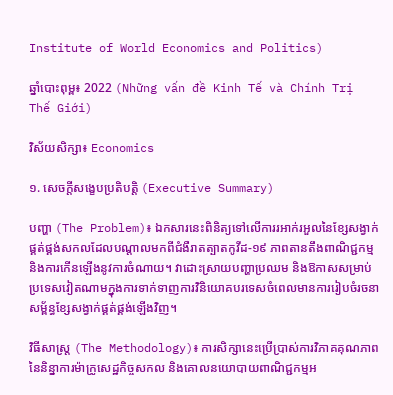Institute of World Economics and Politics)

ឆ្នាំបោះពុម្ព៖ 2022 (Những vấn đề Kinh Tế và Chính Trị Thế Giới)

វិស័យសិក្សា៖ Economics

១. សេចក្តីសង្ខេបប្រតិបត្តិ (Executive Summary)

បញ្ហា (The Problem)៖ ឯកសារនេះពិនិត្យទៅលើការរអាក់រអួលនៃខ្សែសង្វាក់ផ្គត់ផ្គង់សកលដែលបណ្តាលមកពីជំងឺរាតត្បាតកូវីដ-១៩ ភាពតានតឹងពាណិជ្ជកម្ម និងការកើនឡើងនូវការចំណាយ។ វាដោះស្រាយបញ្ហាប្រឈម និងឱកាសសម្រាប់ប្រទេសវៀតណាមក្នុងការទាក់ទាញការវិនិយោគបរទេសចំពេលមានការរៀបចំរចនាសម្ព័ន្ធខ្សែសង្វាក់ផ្គត់ផ្គង់ឡើងវិញ។

វិធីសាស្ត្រ (The Methodology)៖ ការសិក្សានេះប្រើប្រាស់ការវិភាគគុណភាពនៃនិន្នាការម៉ាក្រូសេដ្ឋកិច្ចសកល និងគោលនយោបាយពាណិជ្ជកម្មអ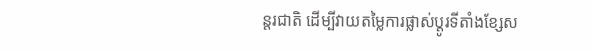ន្តរជាតិ ដើម្បីវាយតម្លៃការផ្លាស់ប្តូរទីតាំងខ្សែស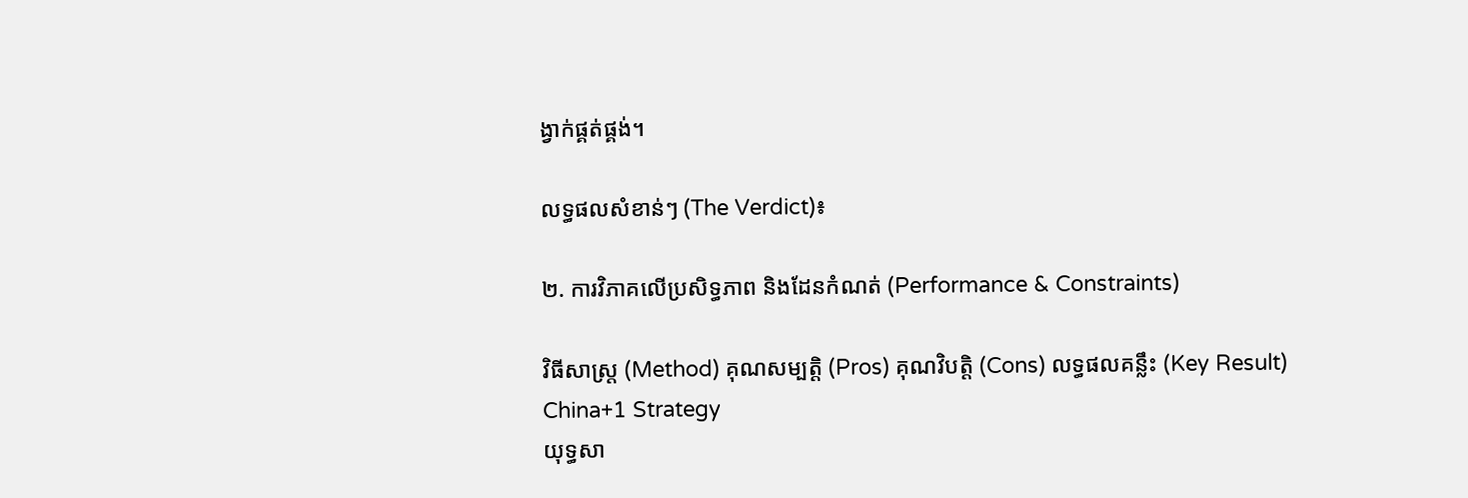ង្វាក់ផ្គត់ផ្គង់។

លទ្ធផលសំខាន់ៗ (The Verdict)៖

២. ការវិភាគលើប្រសិទ្ធភាព និងដែនកំណត់ (Performance & Constraints)

វិធីសាស្ត្រ (Method) គុណសម្បត្តិ (Pros) គុណវិបត្តិ (Cons) លទ្ធផលគន្លឹះ (Key Result)
China+1 Strategy
យុទ្ធសា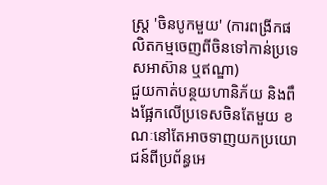ស្ត្រ 'ចិនបូកមួយ' (ការពង្រីកផលិតកម្មចេញពីចិនទៅកាន់ប្រទេសអាស៊ាន ឬឥណ្ឌា)
ជួយកាត់បន្ថយហានិភ័យ និងពឹងផ្អែកលើប្រទេសចិនតែមួយ ខណៈនៅតែអាចទាញយកប្រយោជន៍ពីប្រព័ន្ធអេ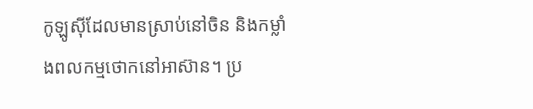កូឡូស៊ីដែលមានស្រាប់នៅចិន និងកម្លាំងពលកម្មថោកនៅអាស៊ាន។ ប្រ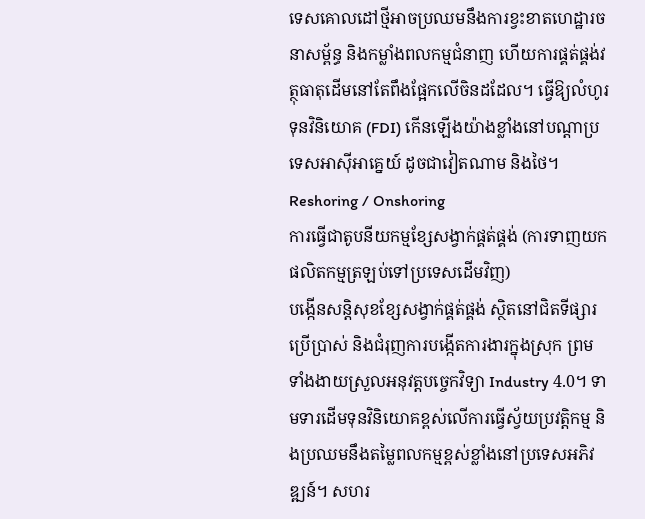ទេសគោលដៅថ្មីអាចប្រឈមនឹងការខ្វះខាតហេដ្ឋារចនាសម្ព័ន្ធ និងកម្លាំងពលកម្មជំនាញ ហើយការផ្គត់ផ្គង់វត្ថុធាតុដើមនៅតែពឹងផ្អែកលើចិនដដែល។ ធ្វើឱ្យលំហូរទុនវិនិយោគ (FDI) កើនឡើងយ៉ាងខ្លាំងនៅបណ្តាប្រទេសអាស៊ីអាគ្នេយ៍ ដូចជាវៀតណាម និងថៃ។
Reshoring / Onshoring
ការធ្វើជាតូបនីយកម្មខ្សែសង្វាក់ផ្គត់ផ្គង់ (ការទាញយកផលិតកម្មត្រឡប់ទៅប្រទេសដើមវិញ)
បង្កើនសន្តិសុខខ្សែសង្វាក់ផ្គត់ផ្គង់ ស្ថិតនៅជិតទីផ្សារប្រើប្រាស់ និងជំរុញការបង្កើតការងារក្នុងស្រុក ព្រមទាំងងាយស្រួលអនុវត្តបច្ចេកវិទ្យា Industry 4.0។ ទាមទារដើមទុនវិនិយោគខ្ពស់លើការធ្វើស្វ័យប្រវត្តិកម្ម និងប្រឈមនឹងតម្លៃពលកម្មខ្ពស់ខ្លាំងនៅប្រទេសអភិវឌ្ឍន៍។ សហរ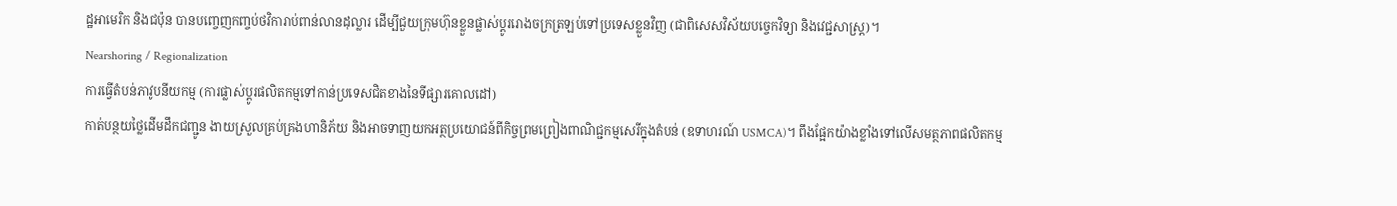ដ្ឋអាមេរិក និងជប៉ុន បានបញ្ចេញកញ្ចប់ថវិការាប់ពាន់លានដុល្លារ ដើម្បីជួយក្រុមហ៊ុនខ្លួនផ្លាស់ប្តូររោងចក្រត្រឡប់ទៅប្រទេសខ្លួនវិញ (ជាពិសេសវិស័យបច្ចេកវិទ្យា និងវេជ្ជសាស្ត្រ)។
Nearshoring / Regionalization
ការធ្វើតំបន់ភាវូបនីយកម្ម (ការផ្លាស់ប្តូរផលិតកម្មទៅកាន់ប្រទេសជិតខាងនៃទីផ្សារគោលដៅ)
កាត់បន្ថយថ្លៃដើមដឹកជញ្ជូន ងាយស្រួលគ្រប់គ្រងហានិភ័យ និងអាចទាញយកអត្ថប្រយោជន៍ពីកិច្ចព្រមព្រៀងពាណិជ្ជកម្មសេរីក្នុងតំបន់ (ឧទាហរណ៍ USMCA)។ ពឹងផ្អែកយ៉ាងខ្លាំងទៅលើសមត្ថភាពផលិតកម្ម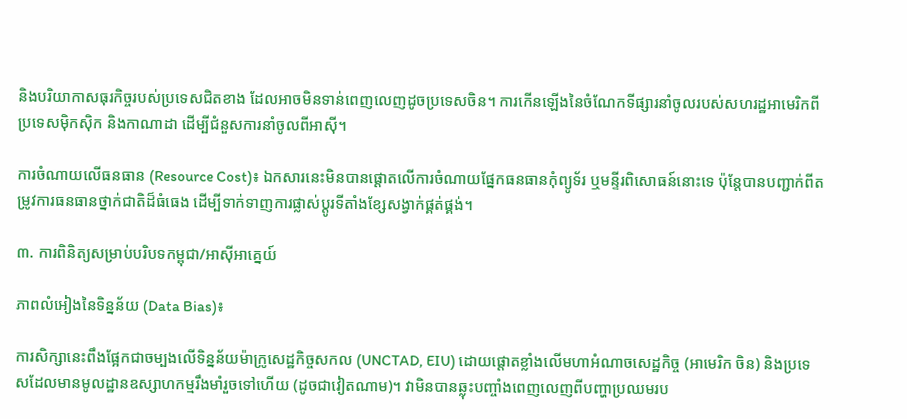និងបរិយាកាសធុរកិច្ចរបស់ប្រទេសជិតខាង ដែលអាចមិនទាន់ពេញលេញដូចប្រទេសចិន។ ការកើនឡើងនៃចំណែកទីផ្សារនាំចូលរបស់សហរដ្ឋអាមេរិកពីប្រទេសម៉ិកស៊ិក និងកាណាដា ដើម្បីជំនួសការនាំចូលពីអាស៊ី។

ការចំណាយលើធនធាន (Resource Cost)៖ ឯកសារនេះមិនបានផ្តោតលើការចំណាយផ្នែកធនធានកុំព្យូទ័រ ឬមន្ទីរពិសោធន៍នោះទេ ប៉ុន្តែបានបញ្ជាក់ពីតម្រូវការធនធានថ្នាក់ជាតិដ៏ធំធេង ដើម្បីទាក់ទាញការផ្លាស់ប្តូរទីតាំងខ្សែសង្វាក់ផ្គត់ផ្គង់។

៣. ការពិនិត្យសម្រាប់បរិបទកម្ពុជា/អាស៊ីអាគ្នេយ៍

ភាពលំអៀងនៃទិន្នន័យ (Data Bias)៖

ការសិក្សានេះពឹងផ្អែកជាចម្បងលើទិន្នន័យម៉ាក្រូសេដ្ឋកិច្ចសកល (UNCTAD, EIU) ដោយផ្តោតខ្លាំងលើមហាអំណាចសេដ្ឋកិច្ច (អាមេរិក ចិន) និងប្រទេសដែលមានមូលដ្ឋានឧស្សាហកម្មរឹងមាំរួចទៅហើយ (ដូចជាវៀតណាម)។ វាមិនបានឆ្លុះបញ្ចាំងពេញលេញពីបញ្ហាប្រឈមរប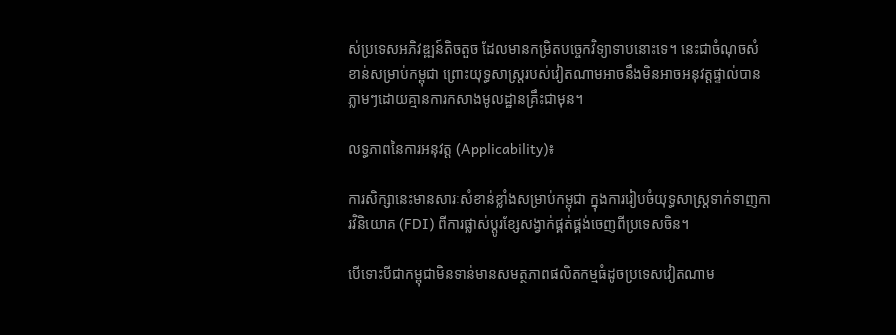ស់ប្រទេសអភិវឌ្ឍន៍តិចតួច ដែលមានកម្រិតបច្ចេកវិទ្យាទាបនោះទេ។ នេះជាចំណុចសំខាន់សម្រាប់កម្ពុជា ព្រោះយុទ្ធសាស្ត្ររបស់វៀតណាមអាចនឹងមិនអាចអនុវត្តផ្ទាល់បានភ្លាមៗដោយគ្មានការកសាងមូលដ្ឋានគ្រឹះជាមុន។

លទ្ធភាពនៃការអនុវត្ត (Applicability)៖

ការសិក្សានេះមានសារៈសំខាន់ខ្លាំងសម្រាប់កម្ពុជា ក្នុងការរៀបចំយុទ្ធសាស្ត្រទាក់ទាញការវិនិយោគ (FDI) ពីការផ្លាស់ប្តូរខ្សែសង្វាក់ផ្គត់ផ្គង់ចេញពីប្រទេសចិន។

បើទោះបីជាកម្ពុជាមិនទាន់មានសមត្ថភាពផលិតកម្មធំដូចប្រទេសវៀតណាម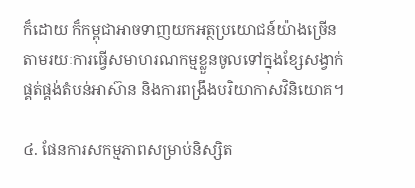ក៏ដោយ ក៏កម្ពុជាអាចទាញយកអត្ថប្រយោជន៍យ៉ាងច្រើន តាមរយៈការធ្វើសមាហរណកម្មខ្លួនចូលទៅក្នុងខ្សែសង្វាក់ផ្គត់ផ្គង់តំបន់អាស៊ាន និងការពង្រឹងបរិយាកាសវិនិយោគ។

៤. ផែនការសកម្មភាពសម្រាប់និស្សិត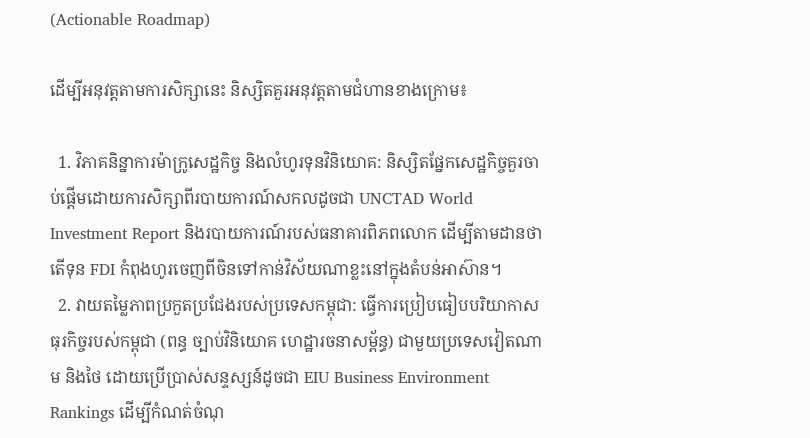(Actionable Roadmap)

ដើម្បីអនុវត្តតាមការសិក្សានេះ និស្សិតគួរអនុវត្តតាមជំហានខាងក្រោម៖

  1. វិភាគនិន្នាការម៉ាក្រូសេដ្ឋកិច្ច និងលំហូរទុនវិនិយោគ: និស្សិតផ្នែកសេដ្ឋកិច្ចគួរចាប់ផ្តើមដោយការសិក្សាពីរបាយការណ៍សកលដូចជា UNCTAD World Investment Report និងរបាយការណ៍របស់ធនាគារពិភពលោក ដើម្បីតាមដានថាតើទុន FDI កំពុងហូរចេញពីចិនទៅកាន់វិស័យណាខ្លះនៅក្នុងតំបន់អាស៊ាន។
  2. វាយតម្លៃភាពប្រកួតប្រជែងរបស់ប្រទេសកម្ពុជា: ធ្វើការប្រៀបធៀបបរិយាកាសធុរកិច្ចរបស់កម្ពុជា (ពន្ធ ច្បាប់វិនិយោគ ហេដ្ឋារចនាសម្ព័ន្ធ) ជាមួយប្រទេសវៀតណាម និងថៃ ដោយប្រើប្រាស់សន្ទស្សន៍ដូចជា EIU Business Environment Rankings ដើម្បីកំណត់ចំណុ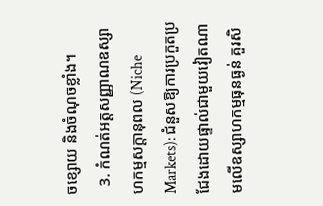ចខ្សោយ និងចំណុចខ្លាំង។
  3. កំណត់អត្តសញ្ញាណឧស្សាហកម្មសក្តានុពល (Niche Markets): ជំនួសឱ្យការប្រកួតប្រជែងដោយផ្ទាល់ជាមួយវៀតណាមលើឧស្សាហកម្មធុនធ្ងន់ គួរសិ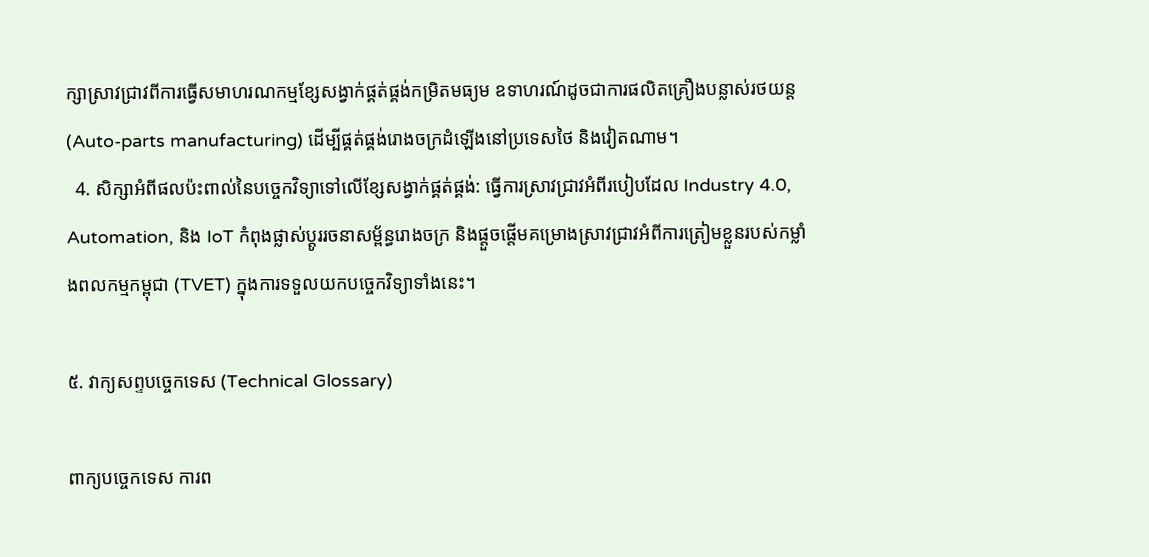ក្សាស្រាវជ្រាវពីការធ្វើសមាហរណកម្មខ្សែសង្វាក់ផ្គត់ផ្គង់កម្រិតមធ្យម ឧទាហរណ៍ដូចជាការផលិតគ្រឿងបន្លាស់រថយន្ត (Auto-parts manufacturing) ដើម្បីផ្គត់ផ្គង់រោងចក្រដំឡើងនៅប្រទេសថៃ និងវៀតណាម។
  4. សិក្សាអំពីផលប៉ះពាល់នៃបច្ចេកវិទ្យាទៅលើខ្សែសង្វាក់ផ្គត់ផ្គង់: ធ្វើការស្រាវជ្រាវអំពីរបៀបដែល Industry 4.0, Automation, និង IoT កំពុងផ្លាស់ប្តូររចនាសម្ព័ន្ធរោងចក្រ និងផ្តួចផ្តើមគម្រោងស្រាវជ្រាវអំពីការត្រៀមខ្លួនរបស់កម្លាំងពលកម្មកម្ពុជា (TVET) ក្នុងការទទួលយកបច្ចេកវិទ្យាទាំងនេះ។

៥. វាក្យសព្ទបច្ចេកទេស (Technical Glossary)

ពាក្យបច្ចេកទេស ការព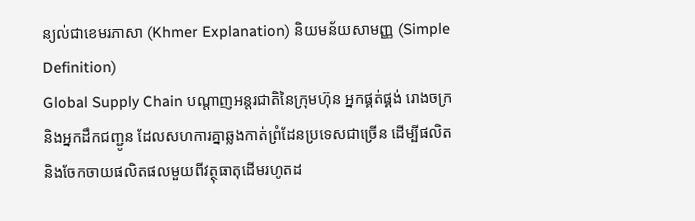ន្យល់ជាខេមរភាសា (Khmer Explanation) និយមន័យសាមញ្ញ (Simple Definition)
Global Supply Chain បណ្តាញអន្តរជាតិនៃក្រុមហ៊ុន អ្នកផ្គត់ផ្គង់ រោងចក្រ និងអ្នកដឹកជញ្ជូន ដែលសហការគ្នាឆ្លងកាត់ព្រំដែនប្រទេសជាច្រើន ដើម្បីផលិត និងចែកចាយផលិតផលមួយពីវត្ថុធាតុដើមរហូតដ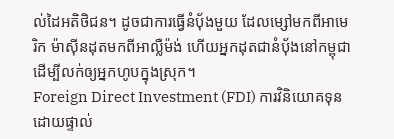ល់ដៃអតិថិជន។ ដូចជាការធ្វើនំប៉័ងមួយ ដែលម្សៅមកពីអាមេរិក ម៉ាស៊ីនដុតមកពីអាល្លឺម៉ង់ ហើយអ្នកដុតជានំប៉័ងនៅកម្ពុជា ដើម្បីលក់ឲ្យអ្នកហូបក្នុងស្រុក។
Foreign Direct Investment (FDI) ការវិនិយោគទុនដោយផ្ទាល់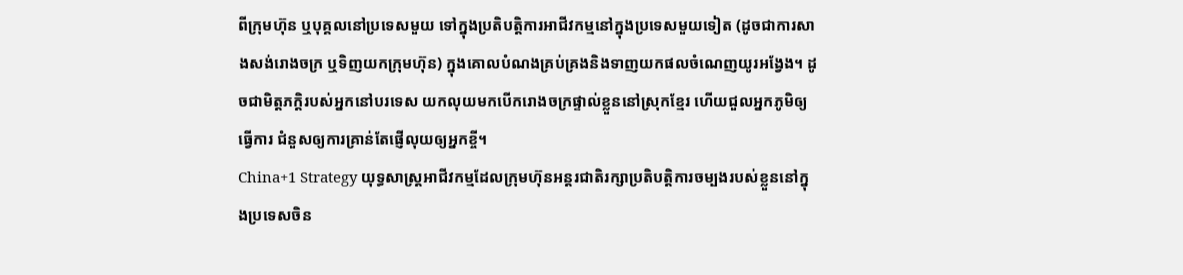ពីក្រុមហ៊ុន ឬបុគ្គលនៅប្រទេសមួយ ទៅក្នុងប្រតិបត្តិការអាជីវកម្មនៅក្នុងប្រទេសមួយទៀត (ដូចជាការសាងសង់រោងចក្រ ឬទិញយកក្រុមហ៊ុន) ក្នុងគោលបំណងគ្រប់គ្រងនិងទាញយកផលចំណេញយូរអង្វែង។ ដូចជាមិត្តភក្តិរបស់អ្នកនៅបរទេស យកលុយមកបើករោងចក្រផ្ទាល់ខ្លួននៅស្រុកខ្មែរ ហើយជួលអ្នកភូមិឲ្យធ្វើការ ជំនួសឲ្យការគ្រាន់តែផ្ញើលុយឲ្យអ្នកខ្ចី។
China+1 Strategy យុទ្ធសាស្ត្រអាជីវកម្មដែលក្រុមហ៊ុនអន្តរជាតិរក្សាប្រតិបត្តិការចម្បងរបស់ខ្លួននៅក្នុងប្រទេសចិន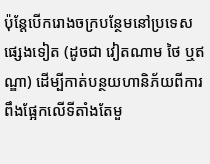ប៉ុន្តែបើករោងចក្របន្ថែមនៅប្រទេសផ្សេងទៀត (ដូចជា វៀតណាម ថៃ ឬឥណ្ឌា) ដើម្បីកាត់បន្ថយហានិភ័យពីការពឹងផ្អែកលើទីតាំងតែមួ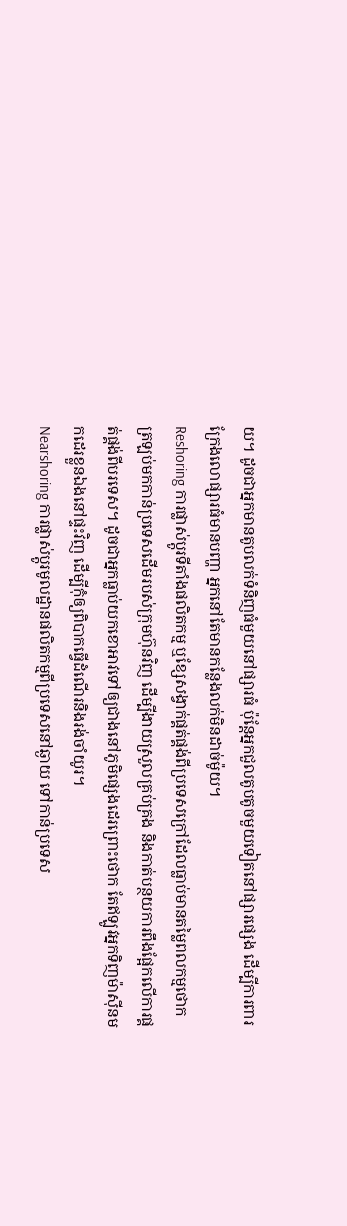យ។ ដូចជាអ្នកមានតូបលក់ទំនិញធំមួយនៅផ្សារធំ ប៉ុន្តែអ្នកជួលតូបតូចមួយទៀតនៅផ្សារផ្សេង ដើម្បីការពារក្រែងលោផ្សារធំមានបញ្ហា អ្នកនៅតែមានកន្លែងលក់មិនដាច់ម៉ូយ។
Reshoring ការផ្លាស់ប្តូរទីតាំងផលិតកម្ម ឬខ្សែសង្វាក់ផ្គត់ផ្គង់ពីប្រទេសក្រៅដែលធ្លាប់មានតម្លៃពលកម្មថោក ត្រឡប់មកកាន់ប្រទេសដើមរបស់ក្រុមហ៊ុនវិញ ដើម្បីងាយស្រួលគ្រប់គ្រង និងកាត់បន្ថយការពឹងផ្អែកលើការផ្គត់ផ្គង់ពីបរទេស។ ដូចជាអ្នកធ្លាប់យកខោអាវទៅឲ្យជាងនៅភូមិផ្សេងដេរព្រោះថោក តែឥឡូវអ្នកទិញម៉ាស៊ីនមកដេរខ្លួនឯងនៅផ្ទះវិញ ដើម្បីកុំឲ្យពិបាកធ្វើដំណើរនិងរង់ចាំយូរ។
Nearshoring ការផ្លាស់ប្តូរមូលដ្ឋានផលិតកម្មពីប្រទេសនៅឆ្ងាយ ទៅកាន់ប្រទេស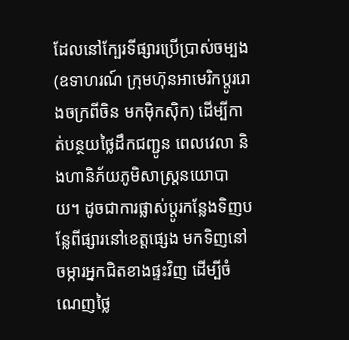ដែលនៅក្បែរទីផ្សារប្រើប្រាស់ចម្បង (ឧទាហរណ៍ ក្រុមហ៊ុនអាមេរិកប្តូររោងចក្រពីចិន មកម៉ិកស៊ិក) ដើម្បីកាត់បន្ថយថ្លៃដឹកជញ្ជូន ពេលវេលា និងហានិភ័យភូមិសាស្ត្រនយោបាយ។ ដូចជាការផ្លាស់ប្តូរកន្លែងទិញបន្លែពីផ្សារនៅខេត្តផ្សេង មកទិញនៅចម្ការអ្នកជិតខាងផ្ទះវិញ ដើម្បីចំណេញថ្លៃ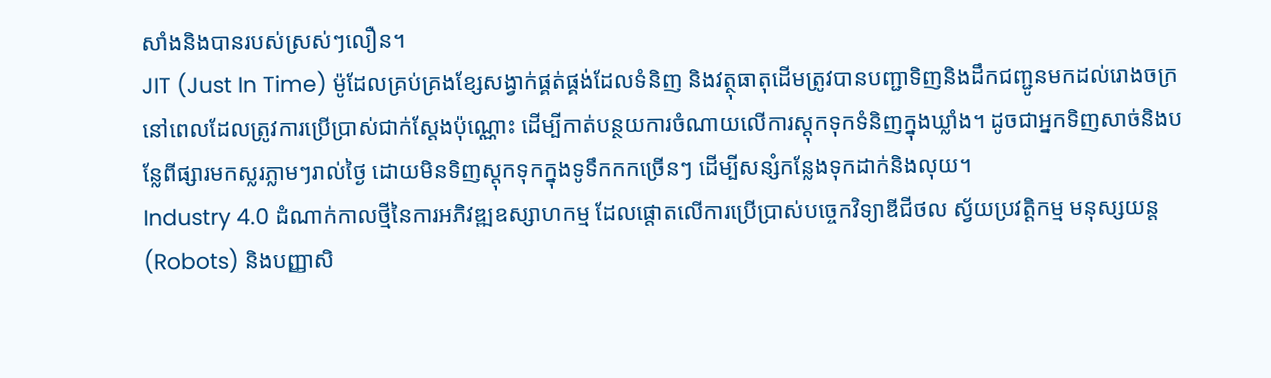សាំងនិងបានរបស់ស្រស់ៗលឿន។
JIT (Just In Time) ម៉ូដែលគ្រប់គ្រងខ្សែសង្វាក់ផ្គត់ផ្គង់ដែលទំនិញ និងវត្ថុធាតុដើមត្រូវបានបញ្ជាទិញនិងដឹកជញ្ជូនមកដល់រោងចក្រនៅពេលដែលត្រូវការប្រើប្រាស់ជាក់ស្តែងប៉ុណ្ណោះ ដើម្បីកាត់បន្ថយការចំណាយលើការស្តុកទុកទំនិញក្នុងឃ្លាំង។ ដូចជាអ្នកទិញសាច់និងបន្លែពីផ្សារមកស្លរភ្លាមៗរាល់ថ្ងៃ ដោយមិនទិញស្តុកទុកក្នុងទូទឹកកកច្រើនៗ ដើម្បីសន្សំកន្លែងទុកដាក់និងលុយ។
Industry 4.0 ដំណាក់កាលថ្មីនៃការអភិវឌ្ឍឧស្សាហកម្ម ដែលផ្តោតលើការប្រើប្រាស់បច្ចេកវិទ្យាឌីជីថល ស្វ័យប្រវត្តិកម្ម មនុស្សយន្ត (Robots) និងបញ្ញាសិ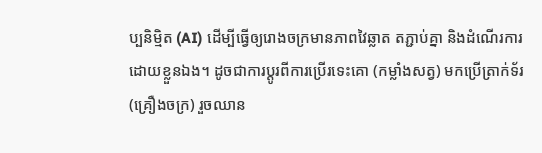ប្បនិម្មិត (AI) ដើម្បីធ្វើឲ្យរោងចក្រមានភាពវៃឆ្លាត តភ្ជាប់គ្នា និងដំណើរការដោយខ្លួនឯង។ ដូចជាការប្តូរពីការប្រើរទេះគោ (កម្លាំងសត្វ) មកប្រើត្រាក់ទ័រ (គ្រឿងចក្រ) រួចឈាន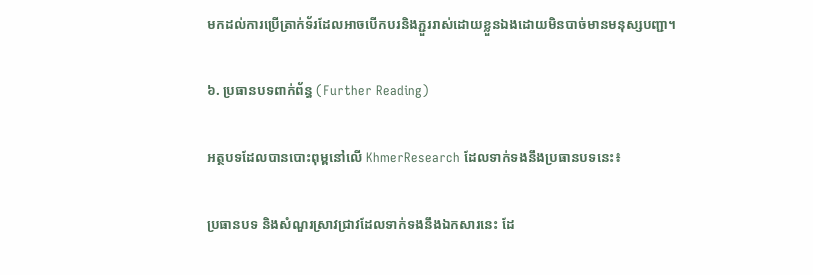មកដល់ការប្រើត្រាក់ទ័រដែលអាចបើកបរនិងភ្ជួររាស់ដោយខ្លួនឯងដោយមិនបាច់មានមនុស្សបញ្ជា។

៦. ប្រធានបទពាក់ព័ន្ធ (Further Reading)

អត្ថបទដែលបានបោះពុម្ពនៅលើ KhmerResearch ដែលទាក់ទងនឹងប្រធានបទនេះ៖

ប្រធានបទ និងសំណួរស្រាវជ្រាវដែលទាក់ទងនឹងឯកសារនេះ ដែ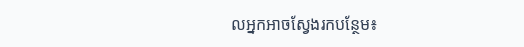លអ្នកអាចស្វែងរកបន្ថែម៖